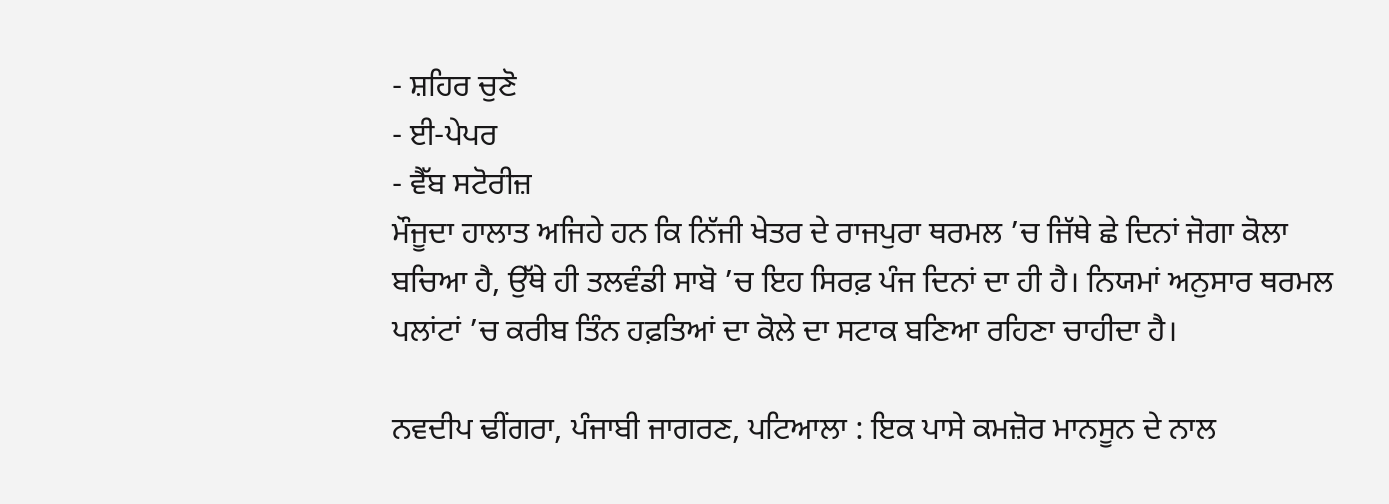- ਸ਼ਹਿਰ ਚੁਣੋ
- ਈ-ਪੇਪਰ
- ਵੈੱਬ ਸਟੋਰੀਜ਼
ਮੌਜੂਦਾ ਹਾਲਾਤ ਅਜਿਹੇ ਹਨ ਕਿ ਨਿੱਜੀ ਖੇਤਰ ਦੇ ਰਾਜਪੁਰਾ ਥਰਮਲ ’ਚ ਜਿੱਥੇ ਛੇ ਦਿਨਾਂ ਜੋਗਾ ਕੋਲਾ ਬਚਿਆ ਹੈ, ਉੱਥੇ ਹੀ ਤਲਵੰਡੀ ਸਾਬੋ ’ਚ ਇਹ ਸਿਰਫ਼ ਪੰਜ ਦਿਨਾਂ ਦਾ ਹੀ ਹੈ। ਨਿਯਮਾਂ ਅਨੁਸਾਰ ਥਰਮਲ ਪਲਾਂਟਾਂ ’ਚ ਕਰੀਬ ਤਿੰਨ ਹਫ਼ਤਿਆਂ ਦਾ ਕੋਲੇ ਦਾ ਸਟਾਕ ਬਣਿਆ ਰਹਿਣਾ ਚਾਹੀਦਾ ਹੈ।

ਨਵਦੀਪ ਢੀਂਗਰਾ, ਪੰਜਾਬੀ ਜਾਗਰਣ, ਪਟਿਆਲਾ : ਇਕ ਪਾਸੇ ਕਮਜ਼ੋਰ ਮਾਨਸੂਨ ਦੇ ਨਾਲ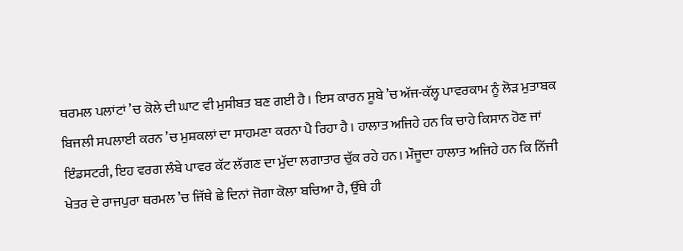ਥਰਮਲ ਪਲਾਂਟਾਂ ’ਚ ਕੋਲੇ ਦੀ ਘਾਟ ਵੀ ਮੁਸੀਬਤ ਬਣ ਗਈ ਹੈ। ਇਸ ਕਾਰਨ ਸੂਬੇ ’ਚ ਅੱਜ-ਕੱਲ੍ਹ ਪਾਵਰਕਾਮ ਨੂੰ ਲੋੜ ਮੁਤਾਬਕ ਬਿਜਲੀ ਸਪਲਾਈ ਕਰਨ ’ਚ ਮੁਸ਼ਕਲਾਂ ਦਾ ਸਾਹਮਣਾ ਕਰਨਾ ਪੈ ਰਿਹਾ ਹੈ। ਹਾਲਾਤ ਅਜਿਹੇ ਹਨ ਕਿ ਚਾਹੇ ਕਿਸਾਨ ਹੋਣ ਜਾਂ ਇੰਡਸਟਰੀ, ਇਹ ਵਰਗ ਲੰਬੇ ਪਾਵਰ ਕੱਟ ਲੱਗਣ ਦਾ ਮੁੱਦਾ ਲਗਾਤਾਰ ਚੁੱਕ ਰਹੇ ਹਨ। ਮੌਜੂਦਾ ਹਾਲਾਤ ਅਜਿਹੇ ਹਨ ਕਿ ਨਿੱਜੀ ਖੇਤਰ ਦੇ ਰਾਜਪੁਰਾ ਥਰਮਲ ’ਚ ਜਿੱਥੇ ਛੇ ਦਿਨਾਂ ਜੋਗਾ ਕੋਲਾ ਬਚਿਆ ਹੈ, ਉੱਥੇ ਹੀ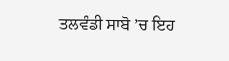ਤਲਵੰਡੀ ਸਾਬੋ ’ਚ ਇਹ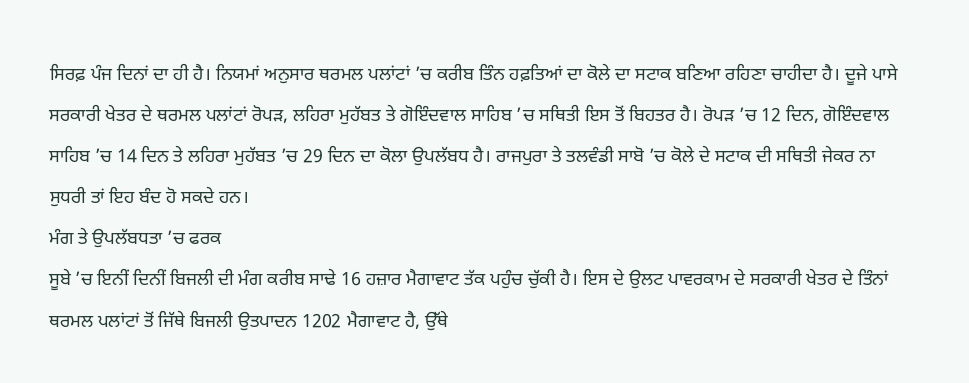ਸਿਰਫ਼ ਪੰਜ ਦਿਨਾਂ ਦਾ ਹੀ ਹੈ। ਨਿਯਮਾਂ ਅਨੁਸਾਰ ਥਰਮਲ ਪਲਾਂਟਾਂ ’ਚ ਕਰੀਬ ਤਿੰਨ ਹਫ਼ਤਿਆਂ ਦਾ ਕੋਲੇ ਦਾ ਸਟਾਕ ਬਣਿਆ ਰਹਿਣਾ ਚਾਹੀਦਾ ਹੈ। ਦੂਜੇ ਪਾਸੇ ਸਰਕਾਰੀ ਖੇਤਰ ਦੇ ਥਰਮਲ ਪਲਾਂਟਾਂ ਰੋਪੜ, ਲਹਿਰਾ ਮੁਹੱਬਤ ਤੇ ਗੋਇੰਦਵਾਲ ਸਾਹਿਬ ’ਚ ਸਥਿਤੀ ਇਸ ਤੋਂ ਬਿਹਤਰ ਹੈ। ਰੋਪੜ ’ਚ 12 ਦਿਨ, ਗੋਇੰਦਵਾਲ ਸਾਹਿਬ ’ਚ 14 ਦਿਨ ਤੇ ਲਹਿਰਾ ਮੁਹੱਬਤ ’ਚ 29 ਦਿਨ ਦਾ ਕੋਲਾ ਉਪਲੱਬਧ ਹੈ। ਰਾਜਪੁਰਾ ਤੇ ਤਲਵੰਡੀ ਸਾਬੋ ’ਚ ਕੋਲੇ ਦੇ ਸਟਾਕ ਦੀ ਸਥਿਤੀ ਜੇਕਰ ਨਾ ਸੁਧਰੀ ਤਾਂ ਇਹ ਬੰਦ ਹੋ ਸਕਦੇ ਹਨ।
ਮੰਗ ਤੇ ਉਪਲੱਬਧਤਾ ’ਚ ਫਰਕ
ਸੂਬੇ ’ਚ ਇਨੀਂ ਦਿਨੀਂ ਬਿਜਲੀ ਦੀ ਮੰਗ ਕਰੀਬ ਸਾਢੇ 16 ਹਜ਼ਾਰ ਮੈਗਾਵਾਟ ਤੱਕ ਪਹੁੰਚ ਚੁੱਕੀ ਹੈ। ਇਸ ਦੇ ਉਲਟ ਪਾਵਰਕਾਮ ਦੇ ਸਰਕਾਰੀ ਖੇਤਰ ਦੇ ਤਿੰਨਾਂ ਥਰਮਲ ਪਲਾਂਟਾਂ ਤੋਂ ਜਿੱਥੇ ਬਿਜਲੀ ਉਤਪਾਦਨ 1202 ਮੈਗਾਵਾਟ ਹੈ, ਉੱਥੇ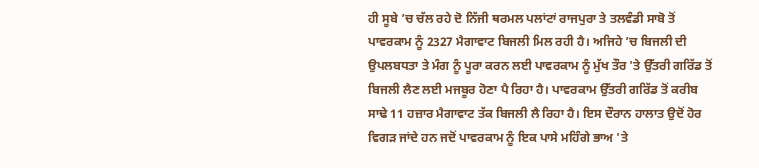ਹੀ ਸੂਬੇ ’ਚ ਚੱਲ ਰਹੇ ਦੋ ਨਿੱਜੀ ਥਰਮਲ ਪਲਾਂਟਾਂ ਰਾਜਪੁਰਾ ਤੇ ਤਲਵੰਡੀ ਸਾਬੋ ਤੋਂ ਪਾਵਰਕਾਮ ਨੂੰ 2327 ਮੈਗਾਵਾਟ ਬਿਜਲੀ ਮਿਲ ਰਹੀ ਹੈ। ਅਜਿਹੇ ’ਚ ਬਿਜਲੀ ਦੀ ਉਪਲਬਧਤਾ ਤੇ ਮੰਗ ਨੂੰ ਪੂਰਾ ਕਰਨ ਲਈ ਪਾਵਰਕਾਮ ਨੂੰ ਮੁੱਖ ਤੌਰ 'ਤੇ ਉੱਤਰੀ ਗਰਿੱਡ ਤੋਂ ਬਿਜਲੀ ਲੈਣ ਲਈ ਮਜਬੂਰ ਹੋਣਾ ਪੈ ਰਿਹਾ ਹੈ। ਪਾਵਰਕਾਮ ਉੱਤਰੀ ਗਰਿੱਡ ਤੋਂ ਕਰੀਬ ਸਾਢੇ 11 ਹਜ਼ਾਰ ਮੈਗਾਵਾਟ ਤੱਕ ਬਿਜਲੀ ਲੈ ਰਿਹਾ ਹੈ। ਇਸ ਦੌਰਾਨ ਹਾਲਾਤ ਉਦੋਂ ਹੋਰ ਵਿਗੜ ਜਾਂਦੇ ਹਨ ਜਦੋਂ ਪਾਵਰਕਾਮ ਨੂੰ ਇਕ ਪਾਸੇ ਮਹਿੰਗੇ ਭਾਅ 'ਤੇ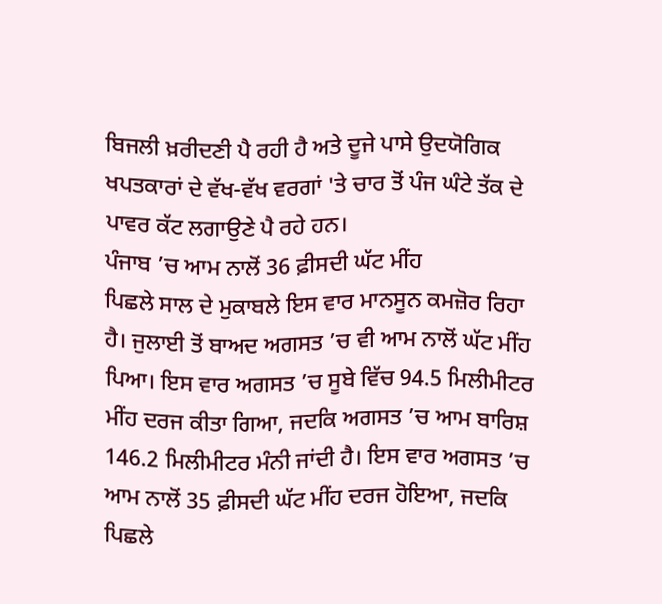ਬਿਜਲੀ ਖ਼ਰੀਦਣੀ ਪੈ ਰਹੀ ਹੈ ਅਤੇ ਦੂਜੇ ਪਾਸੇ ਉਦਯੋਗਿਕ ਖਪਤਕਾਰਾਂ ਦੇ ਵੱਖ-ਵੱਖ ਵਰਗਾਂ 'ਤੇ ਚਾਰ ਤੋਂ ਪੰਜ ਘੰਟੇ ਤੱਕ ਦੇ ਪਾਵਰ ਕੱਟ ਲਗਾਉਣੇ ਪੈ ਰਹੇ ਹਨ।
ਪੰਜਾਬ ’ਚ ਆਮ ਨਾਲੋਂ 36 ਫ਼ੀਸਦੀ ਘੱਟ ਮੀਂਹ
ਪਿਛਲੇ ਸਾਲ ਦੇ ਮੁਕਾਬਲੇ ਇਸ ਵਾਰ ਮਾਨਸੂਨ ਕਮਜ਼ੋਰ ਰਿਹਾ ਹੈ। ਜੁਲਾਈ ਤੋਂ ਬਾਅਦ ਅਗਸਤ ’ਚ ਵੀ ਆਮ ਨਾਲੋਂ ਘੱਟ ਮੀਂਹ ਪਿਆ। ਇਸ ਵਾਰ ਅਗਸਤ ’ਚ ਸੂਬੇ ਵਿੱਚ 94.5 ਮਿਲੀਮੀਟਰ ਮੀਂਹ ਦਰਜ ਕੀਤਾ ਗਿਆ, ਜਦਕਿ ਅਗਸਤ ’ਚ ਆਮ ਬਾਰਿਸ਼ 146.2 ਮਿਲੀਮੀਟਰ ਮੰਨੀ ਜਾਂਦੀ ਹੈ। ਇਸ ਵਾਰ ਅਗਸਤ ’ਚ ਆਮ ਨਾਲੋਂ 35 ਫ਼ੀਸਦੀ ਘੱਟ ਮੀਂਹ ਦਰਜ ਹੋਇਆ, ਜਦਕਿ ਪਿਛਲੇ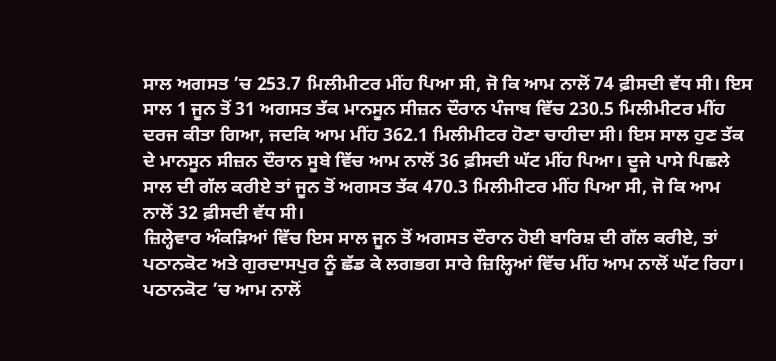ਸਾਲ ਅਗਸਤ ’ਚ 253.7 ਮਿਲੀਮੀਟਰ ਮੀਂਹ ਪਿਆ ਸੀ, ਜੋ ਕਿ ਆਮ ਨਾਲੋਂ 74 ਫ਼ੀਸਦੀ ਵੱਧ ਸੀ। ਇਸ ਸਾਲ 1 ਜੂਨ ਤੋਂ 31 ਅਗਸਤ ਤੱਕ ਮਾਨਸੂਨ ਸੀਜ਼ਨ ਦੌਰਾਨ ਪੰਜਾਬ ਵਿੱਚ 230.5 ਮਿਲੀਮੀਟਰ ਮੀਂਹ ਦਰਜ ਕੀਤਾ ਗਿਆ, ਜਦਕਿ ਆਮ ਮੀਂਹ 362.1 ਮਿਲੀਮੀਟਰ ਹੋਣਾ ਚਾਹੀਦਾ ਸੀ। ਇਸ ਸਾਲ ਹੁਣ ਤੱਕ ਦੇ ਮਾਨਸੂਨ ਸੀਜ਼ਨ ਦੌਰਾਨ ਸੂਬੇ ਵਿੱਚ ਆਮ ਨਾਲੋਂ 36 ਫ਼ੀਸਦੀ ਘੱਟ ਮੀਂਹ ਪਿਆ। ਦੂਜੇ ਪਾਸੇ ਪਿਛਲੇ ਸਾਲ ਦੀ ਗੱਲ ਕਰੀਏ ਤਾਂ ਜੂਨ ਤੋਂ ਅਗਸਤ ਤੱਕ 470.3 ਮਿਲੀਮੀਟਰ ਮੀਂਹ ਪਿਆ ਸੀ, ਜੋ ਕਿ ਆਮ ਨਾਲੋਂ 32 ਫ਼ੀਸਦੀ ਵੱਧ ਸੀ।
ਜ਼ਿਲ੍ਹੇਵਾਰ ਅੰਕੜਿਆਂ ਵਿੱਚ ਇਸ ਸਾਲ ਜੂਨ ਤੋਂ ਅਗਸਤ ਦੌਰਾਨ ਹੋਈ ਬਾਰਿਸ਼ ਦੀ ਗੱਲ ਕਰੀਏ, ਤਾਂ ਪਠਾਨਕੋਟ ਅਤੇ ਗੁਰਦਾਸਪੁਰ ਨੂੰ ਛੱਡ ਕੇ ਲਗਭਗ ਸਾਰੇ ਜ਼ਿਲ੍ਹਿਆਂ ਵਿੱਚ ਮੀਂਹ ਆਮ ਨਾਲੋਂ ਘੱਟ ਰਿਹਾ। ਪਠਾਨਕੋਟ ’ਚ ਆਮ ਨਾਲੋਂ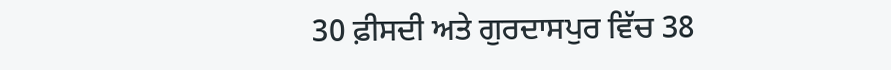30 ਫ਼ੀਸਦੀ ਅਤੇ ਗੁਰਦਾਸਪੁਰ ਵਿੱਚ 38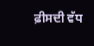ਫ਼ੀਸਦੀ ਵੱਧ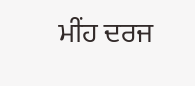ਮੀਂਹ ਦਰਜ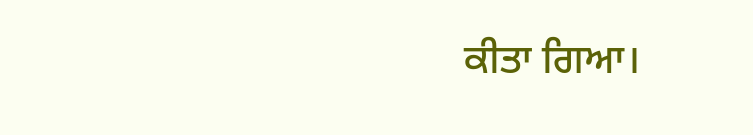ਕੀਤਾ ਗਿਆ।